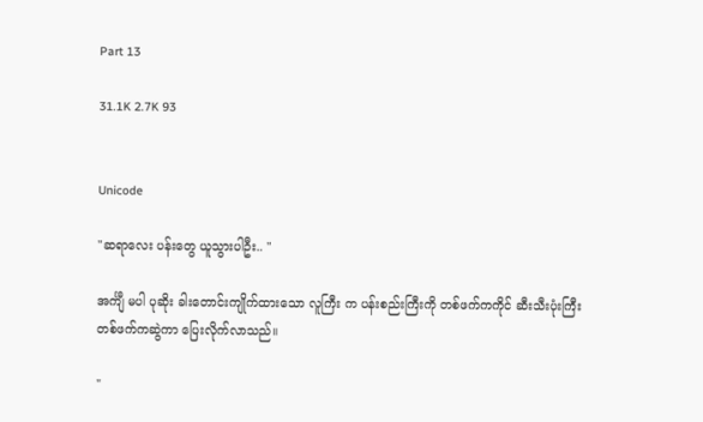Part 13

31.1K 2.7K 93


Unicode

"ဆရာလေး ပန်းတွေ ယူသွားပါဦး.. "

အင်္ကျီ မပါ ပုဆိုး ခါးတောင်းကျိုက်ထားသော လူကြီး က ပန်းစည်းကြီးကို တစ်ဖက်ကကိုင် ဆီးသီးပုံးကြီး တစ်ဖက်ကဆွဲကာ ပြေးလိုက်လာသည်။

"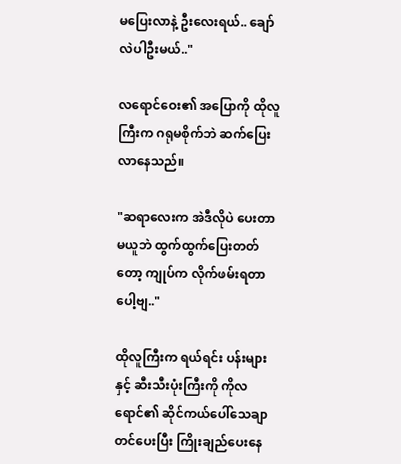မပြေးလာနဲ့ ဦးလေးရယ်.. ချော်လဲပါဦးမယ်.."

လရောင်ဝေး၏ အပြောကို ထိုလူကြီးက ဂရုမစိုက်ဘဲ ဆက်ပြေးလာနေသည်။

"ဆရာလေးက အဲဒီလိုပဲ ပေးတာမယူဘဲ ထွက်ထွက်ပြေးတတ်တော့ ကျုပ်က လိုက်ဖမ်းရတာပေါ့ဗျ.."

ထိုလူကြီးက ရယ်ရင်း ပန်းများနှင့် ဆီးသီးပုံးကြီးကို ကိုလရောင်၏ ဆိုင်ကယ်ပေါ်သေချာ တင်ပေးပြီး ကြိုးချည်ပေးနေ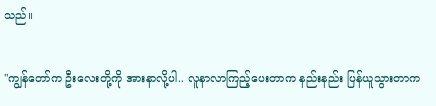သည်။

"ကျွန်တော်က ဦးလေးတို့ကို အားနာလို့ပါ.. လူနာလာကြည့်ပေးတာက နည်းနည်း ပြန်ယူသွားတာက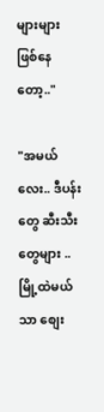များများ ဖြစ်နေတော့.."

"အမယ်လေး.. ဒီပန်းတွေ ဆီးသီးတွေများ .. မြို့ထဲမယ်သာ စျေး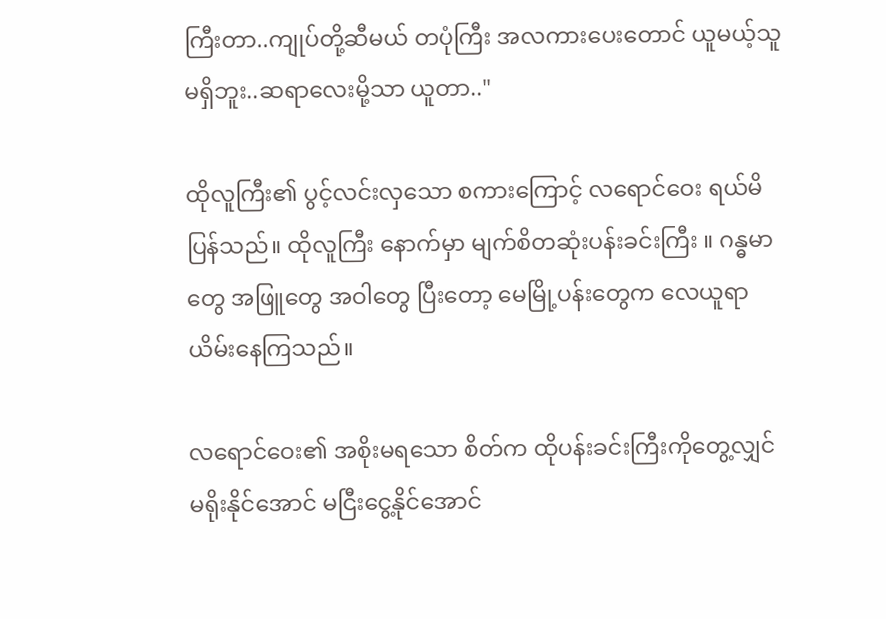ကြီးတာ..ကျုပ်တို့ဆီမယ် တပုံကြီး အလကားပေးတောင် ယူမယ့်သူ မရှိဘူး..ဆရာလေးမို့သာ ယူတာ.."

ထိုလူကြီး၏ ပွင့်လင်းလှသော စကားကြောင့် လရောင်ဝေး ရယ်မိပြန်သည်။ ထိုလူကြီး နောက်မှာ မျက်စိတဆုံးပန်းခင်းကြီး ။ ဂန္ဓမာတွေ အဖြူတွေ အဝါတွေ ပြီးတော့ မေမြို့ပန်းတွေက လေယူရာ ယိမ်းနေကြသည်။

လရောင်ဝေး၏ အစိုးမရသော စိတ်က ထိုပန်းခင်းကြီးကိုတွေ့လျှင် မရိုးနိုင်အောင် မငြီးငွေ့နိုင်အောင်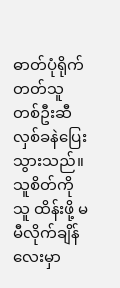ဓာတ်ပုံရိုက်တတ်သူတစ်ဦးဆီ လှစ်ခနဲပြေးသွားသည်။ သူစိတ်ကိုသူ ထိန်းဖို့ မမီလိုက်ချိန်လေးမှာ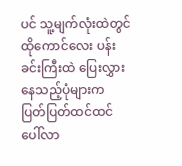ပင် သူ့မျက်လုံးထဲတွင် ထိုကောင်လေး ပန်းခင်းကြီးထဲ ပြေးလွှားနေသည့်ပုံများက ပြတ်ပြတ်ထင်ထင် ပေါ်လာ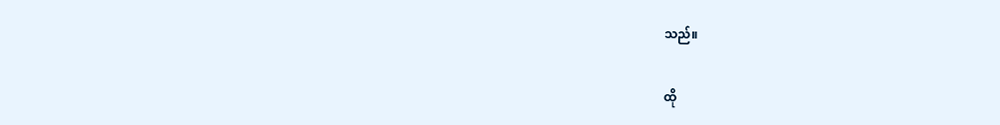သည်။

ထို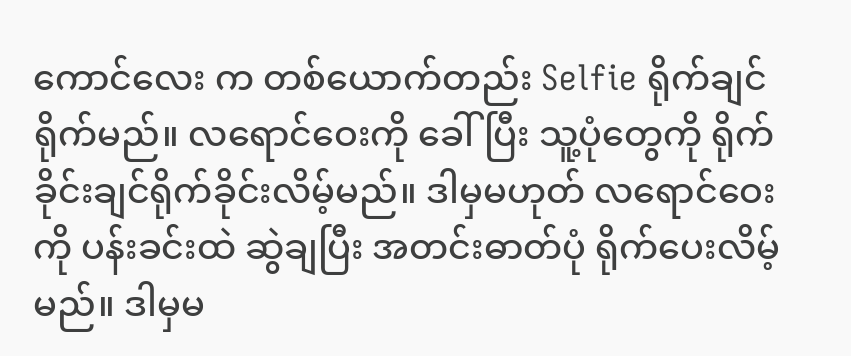ကောင်လေး က တစ်ယောက်တည်း Selfie ရိုက်ချင်ရိုက်မည်။ လရောင်ဝေးကို ခေါ်ပြီး သူ့ပုံတွေကို ရိုက်ခိုင်းချင်ရိုက်ခိုင်းလိမ့်မည်။ ဒါမှမဟုတ် လရောင်ဝေးကို ပန်းခင်းထဲ ဆွဲချပြီး အတင်းဓာတ်ပုံ ရိုက်ပေးလိမ့်မည်။ ဒါမှမ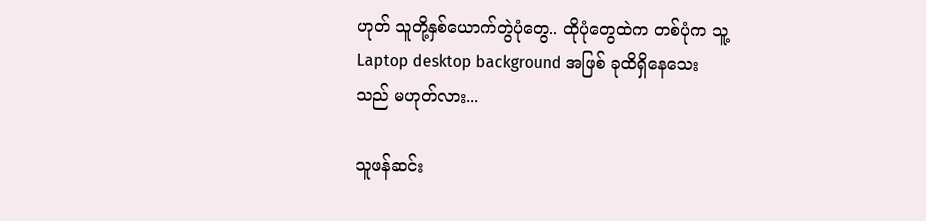ဟုတ် သူတို့နှစ်ယောက်တွဲပုံတွေ.. ထိုပုံတွေထဲက တစ်ပုံက သူ့ Laptop desktop background အဖြစ် ခုထိရှိနေသေးသည် မဟုတ်လား...

သူဖန်ဆင်း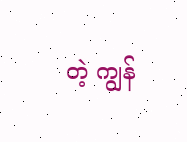တဲ့ ကျွန်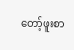တော့်ဖူးစာ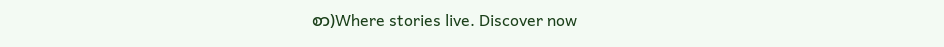စာ)Where stories live. Discover now